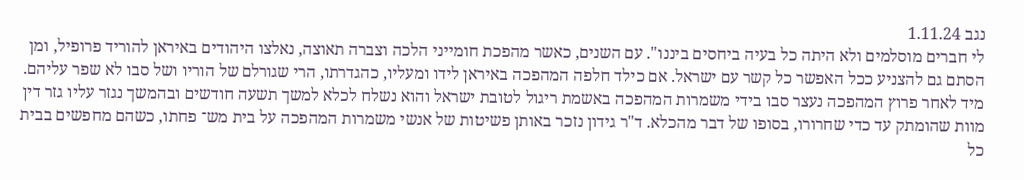נגב 1.11.24
לי חברים מוסלמים ולא היתה כל בעיה ביחסים ביננו". עם השנים, כאשר מהפכת חומייני הלכה וצברה תאוצה, נאלצו היהודים באיראן להוריד פרופיל, ומן הסתם גם להצניע ככל האפשר כל קשר עם ישראל. אם כילד חלפה המהפכה באיראן לידו ומעליו, כהגדרתו, הרי שגורלם של הוריו ושל סבו לא שפר עליהם. מיד לאחר פרוץ המהפכה נעצר סבו בידי משמרות המהפכה באשמת ריגול לטובת ישראל והוא נשלח לכלא למשך תשעה חודשים ובהמשך נגזר עליו גזר דין מוות שהומתק עד כדי שחרורו, בסופו של דבר מהכלא. ד"ר גידון נזכר באותן פשיטות של אנשי משמרות המהפכה על בית מש־ פחתו, כשהם מחפשים בבית כל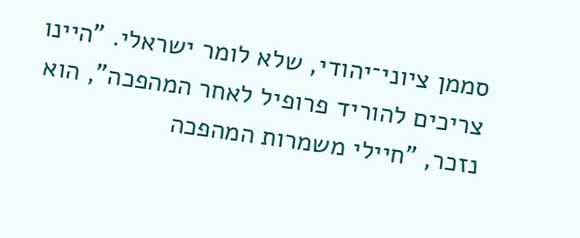סממן ציוני־יהודי, שלא לומר ישראלי. "היינו צריכים להוריד פרופיל לאחר המהפכה", הוא נזכר, "חיילי משמרות המהפכה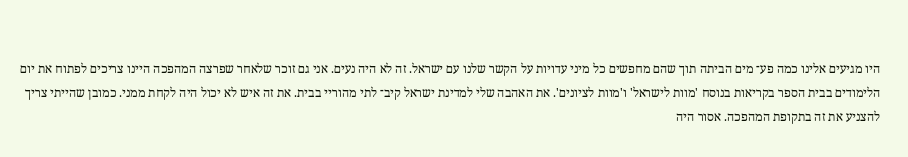היו מגיעים אלינו כמה פע־ מים הביתה תוך שהם מחפשים כל מיני עדויות על הקשר שלנו עם ישראל. זה לא היה נעים. אני גם זוכר שלאחר שפרצה המהפכה היינו צריכים לפתוח את יום הלימודים בבית הספר בקריאות בנוסח 'מוות לישראל' ו'מוות לציונים'. את האהבה שלי למדינת ישראל קיב־ לתי מהוריי בבית. את זה איש לא יכול היה לקחת ממני. כמובן שהייתי צריך להצניע את זה בתקופת המהפכה. אסור היה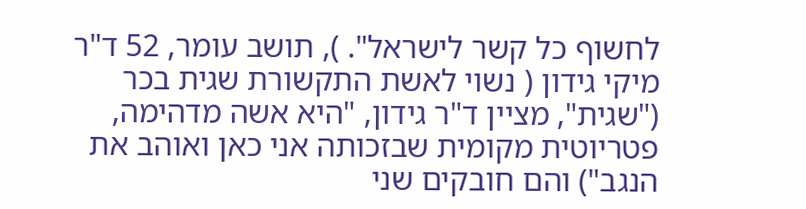לחשוף כל קשר לישראל". ), תושב עומר, 52 ד"ר מיקי גידון ( נשוי לאשת התקשורת שגית בכר ("שגית", מציין ד"ר גידון, "היא אשה מדהימה, פטריוטית מקומית שבזכותה אני כאן ואוהב את הנגב") והם חובקים שני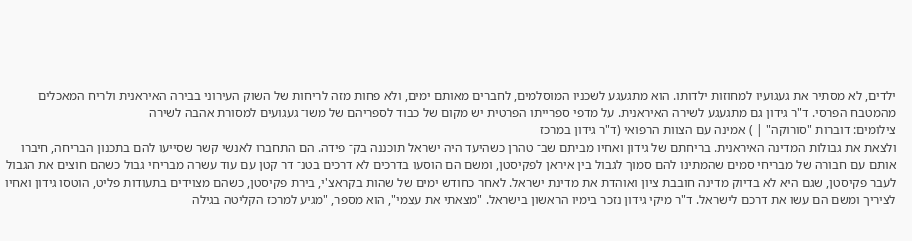ילדים, לא מסתיר את געגועיו למחוזות ילדותו. הוא מתגעגע לשכניו המוסלמים, לחברים מאותם ימים, ולא פחות מזה לריחות של השוק העירוני בבירה האיראנית ולריח המאכלים מהמטבח הפרסי. ד"ר גידון גם מתגעגע לשירה האיראנית. על מדפי ספרייתו הפרטית יש מקום של כבוד לספריהם של משו־ געגועים למסורת אהבה לשירה
צילומים: דוברות "סורוקה" | ) אמינה עם הצוות הרפואי (ד"ר גידון במרכז
ולצאת את גבולות המדינה האיראנית. בריחתם של גידון ואחיו מביתם שב־ טהרן כשהיעד היה ישראל תוכננה בק־ פידה. הם התחברו לאנשי קשר שסייעו להם בתכנון הבריחה, חיברו אותם עם חבורה של מבריחי סמים שהמתינו להם סמוך לגבול בין איראן לפקיסטן, ומשם הם הוסעו בדרכים לא דרכים בטנ־ דר קטן עם עוד עשרה מבריחי גבול כשהם חוצים את הגבול לעבר פקיסטן, שגם היא לא בדיוק מדינה חובבת ציון ואוהדת את מדינת ישראל. לאחר כחודש ימים של שהות בקראצ'י, בירת פקיסטן, כשהם מצוידים בתעודות פליט, הוטסו גידון ואחיו לציריך ומשם הם עשו את דרכם לישראל. ד"ר מיקי גידון נזכר בימיו הראשון בישראל. "מצאתי את עצמי", הוא מספר, "מגיע למרכז הקליטה בגילה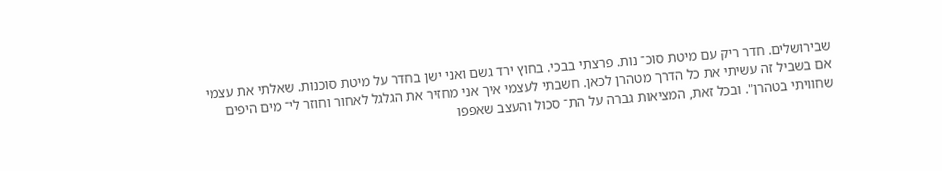שבירושלים. חדר ריק עם מיטת סוכ־ נות. פרצתי בבכי. בחוץ ירד גשם ואני ישן בחדר על מיטת סוכנות. שאלתי את עצמי אם בשביל זה עשיתי את כל הדרך מטהרן לכאן. חשבתי לעצמי איך אני מחזיר את הגלגל לאחור וחוזר לי־ מים היפים שחוויתי בטהרן". ובכל זאת, המציאות גברה על הת־ סכול והעצב שאפפו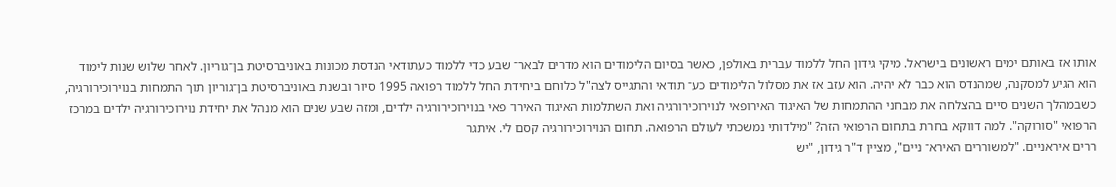אותו אז באותם ימים ראשונים בישראל. מיקי גידון החל ללמוד עברית באולפן, כאשר בסיום הלימודים הוא מדרים לבאר־ שבע כדי ללמוד כעתודאי הנדסת מכונות באוניברסיטת בן־גוריון. לאחר שלוש שנות לימוד הוא הגיע למסקנה, שמהנדס הוא כבר לא יהיה. הוא עזב אז את מסלול הלימודים כע־ תודאי והתגייס לצה"ל כלוחם ביחידת החל ללמוד רפואה 1995 סיור ובשנת באוניברסיטת בן־גוריון תוך התמחות בנוירוכירורגיה, כשבמהלך השנים סיים בהצלחה את מבחני ההתמחות של האיגוד האירופאי לנוירוכירורגיה ואת השתלמות האיגוד האירו־ פאי בנוירוכירורגיה ילדים, ומזה שבע שנים הוא מנהל את יחידת נוירוכירורגיה ילדים במרכז הרפואי "סורוקה". למה דווקא בחרת בתחום הרפואי הזה? "מילדותי נמשכתי לעולם הרפואה. תחום הנוירוכירורגיה קסם לי. איתגר
ררים איראניים. "למשוררים האירא־ ניים", מציין ד"ר גידון, "יש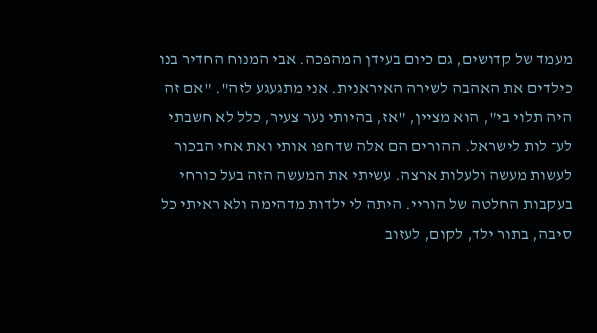מעמד של קדושים, גם כיום בעידן המהפכה. אבי המנוח החדיר בנו כילדים את האהבה לשירה האיראנית. אני מתגעגע לזה". "אם זה היה תלוי בי", הוא מציין, "אז, בהיותי נער צעיר, כלל לא חשבתי לע־ לות לישראל. ההורים הם אלה שדחפו אותי ואת אחי הבכור לעשות מעשה ולעלות ארצה. עשיתי את המעשה הזה בעל כורחי בעקבות החלטה של הוריי. היתה לי ילדות מדהימה ולא ראיתי כל סיבה, בתור ילד, לקום, לעזוב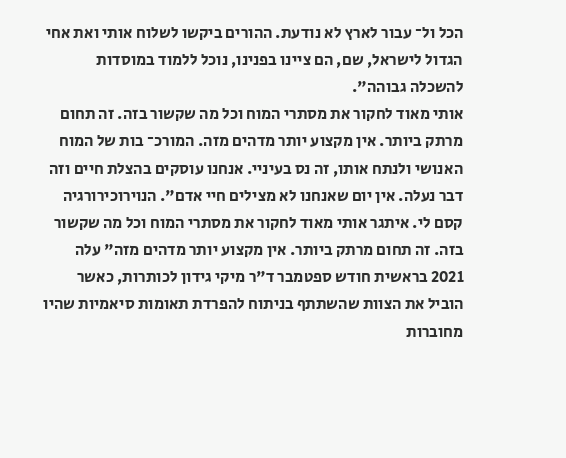הכל ול־ עבור לארץ לא נודעת. ההורים ביקשו לשלוח אותי ואת אחי הגדול לישראל, שם, הם ציינו בפנינו, נוכל ללמוד במוסדות להשכלה גבוהה".
אותי מאוד לחקור את מסתרי המוח וכל מה שקשור בזה. זה תחום מרתק ביותר. אין מקצוע יותר מדהים מזה. המורכ־ בות של המוח האנושי ולנתח אותו, זה נס בעיניי. אנחנו עוסקים בהצלת חיים וזה דבר נעלה. אין יום שאנחנו לא מצילים חיי אדם". הנוירוכירורגיה קסם לי. איתגר אותי מאוד לחקור את מסתרי המוח וכל מה שקשור בזה. זה תחום מרתק ביותר. אין מקצוע יותר מדהים מזה" עלה 2021 בראשית חודש ספטמבר ד"ר מיקי גידון לכותרות, כאשר הוביל את הצוות שהשתתף בניתוח להפרדת תאומות סיאמיות שהיו מחוברות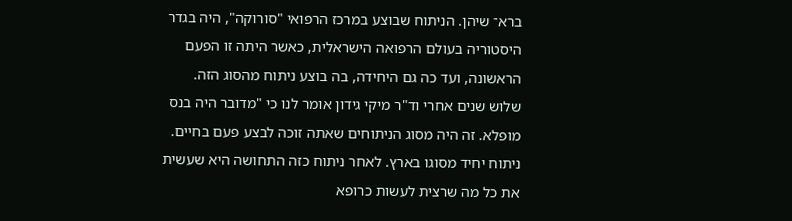ברא־ שיהן. הניתוח שבוצע במרכז הרפואי "סורוקה", היה בגדר היסטוריה בעולם הרפואה הישראלית, כאשר היתה זו הפעם הראשונה, ועד כה גם היחידה, בה בוצע ניתוח מהסוג הזה. שלוש שנים אחרי וד"ר מיקי גידון אומר לנו כי "מדובר היה בנס מופלא. זה היה מסוג הניתוחים שאתה זוכה לבצע פעם בחיים. ניתוח יחיד מסוגו בארץ. לאחר ניתוח כזה התחושה היא שעשית את כל מה שרצית לעשות כרופא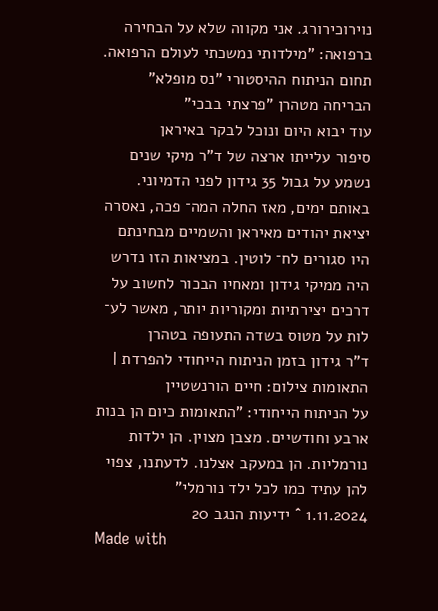נוירוכירורג. אני מקווה שלא על הבחירה ברפואה: "מילדותי נמשכתי לעולם הרפואה. תחום הניתוח ההיסטורי "נס מופלא"
הבריחה מטהרן "פרצתי בבכי"
עוד יבוא היום ונוכל לבקר באיראן
סיפור עלייתו ארצה של ד"ר מיקי שנים נשמע על גבול 35 גידון לפני הדמיוני. באותם ימים, מאז החלה המה־ פכה, נאסרה יציאת יהודים מאיראן והשמיים מבחינתם היו סגורים לח־ לוטין. במציאות הזו נדרש היה ממיקי גידון ומאחיו הבכור לחשוב על דרכים יצירתיות ומקוריות יותר, מאשר לע־ לות על מטוס בשדה התעופה בטהרן
ד"ר גידון בזמן הניתוח הייחודי להפרדת | התאומות צילום: חיים הורנשטיין
על הניתוח הייחודי: "התאומות כיום הן בנות ארבע וחודשיים. מצבן מצוין. הן ילדות נורמליות. הן במעקב אצלנו. לדעתנו, צפוי להן עתיד כמו לכל ילד נורמלי"
1.11.2024 ˆ ידיעות הנגב 20
Made with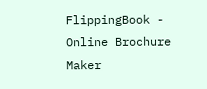FlippingBook - Online Brochure Maker